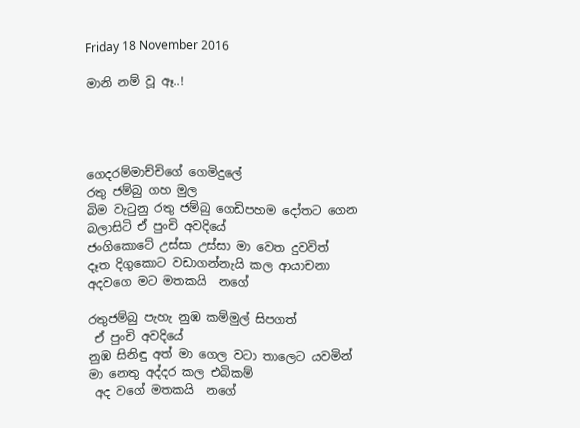Friday 18 November 2016

මානි නම් වූ ඈ..!




ගෙදරම්මාච්චිගේ ගෙමිදුලේ
රතු ජම්බු ගහ මුල
බිම වැටුනු රතු ජම්බු ගෙඩිපහම දෝතට ගෙන
බලාසිටි ඒ පුංචි අවදියේ
ජංගිකොටේ උස්සා උස්සා මා වෙත දුවවිත්
දෑත දිගුකොට වඩාගන්නැයි කල ආයාචනා
අදවගෙ මට මතකයි  නගේ

රතුජම්බු පැහැ නුඹ කම්මුල් සිපගත්
 ඒ පුංචි අවදියේ
නුඹ සිනිඳු අත් මා ගෙල වටා තාලෙට යවමින්
මා නෙතු අද්දර කල එබිකම්
 අද වගේ මතකයි  නගේ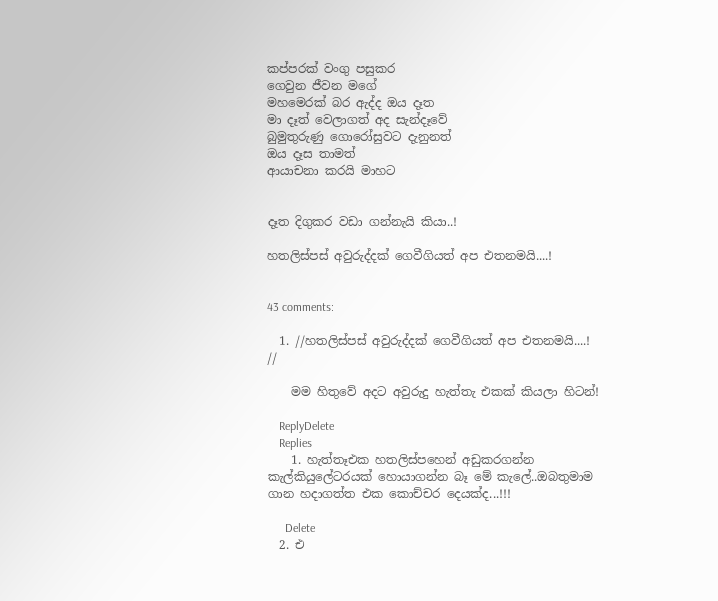කප්පරක් වංගු පසුකර
ගෙවුන ජීවන මගේ
මහමෙරක් බර ඇද්ද ඔය දෑත
මා දෑත් වෙලාගත් අද සැන්දෑවේ
බුමුතුරුණු ගොරෝසුවට දැනුනත්
ඔය දෑස තාමත්
ආයාචනා කරයි මාහට


දෑත දිගුකර වඩා ගන්නැයි කියා..!

හතලිස්පස් අවුරුද්දක් ගෙවීගියත් අප එතනමයි....!


43 comments:

  1. //හතලිස්පස් අවුරුද්දක් ගෙවීගියත් අප එතනමයි....! //

    මම හිතුවේ අදට අවුරුදු හැත්තැ එකක් කියලා හිටන්!

    ReplyDelete
    Replies
    1. හැත්තෑඑක හතලිස්පහෙන් අඩුකරගන්න කැල්කියුලේටරයක් හොයාගන්න බෑ මේ කැලේ..ඔබතුමාම ගාන හදාගත්ත එක කොච්චර දෙයක්ද...!!!

      Delete
  2. එ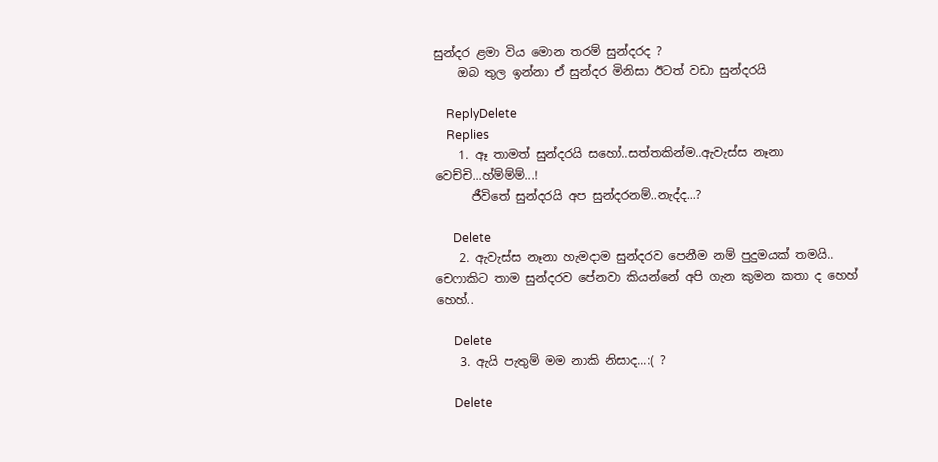සුන්දර ළමා විය මොන තරම් සුන්දරද ?
    ඔබ තුල ඉන්නා ඒ සුන්දර මිනිසා ඊටත් වඩා සුන්දරයි

    ReplyDelete
    Replies
    1. ඈ තාමත් සුන්දරයි සහෝ..සත්තකින්ම..ඇවැස්ස නෑනා වෙච්චි...හ්ම්ම්ම්...!
      ජීවිතේ සුන්දරයි අප සුන්දරනම්..නැද්ද...?

      Delete
    2. ඇවැස්ස නෑනා හැමදාම සුන්දරව පෙනීම නම් පුදුමයක් තමයි.. චෙෆාකිට තාම සුන්දරව පේනවා කියන්නේ අපි ගැන කුමන කතා ද හෙහ් හෙහ්..

      Delete
    3. ඇයි පැතුම් මම නාකි නිසාද...:( ?

      Delete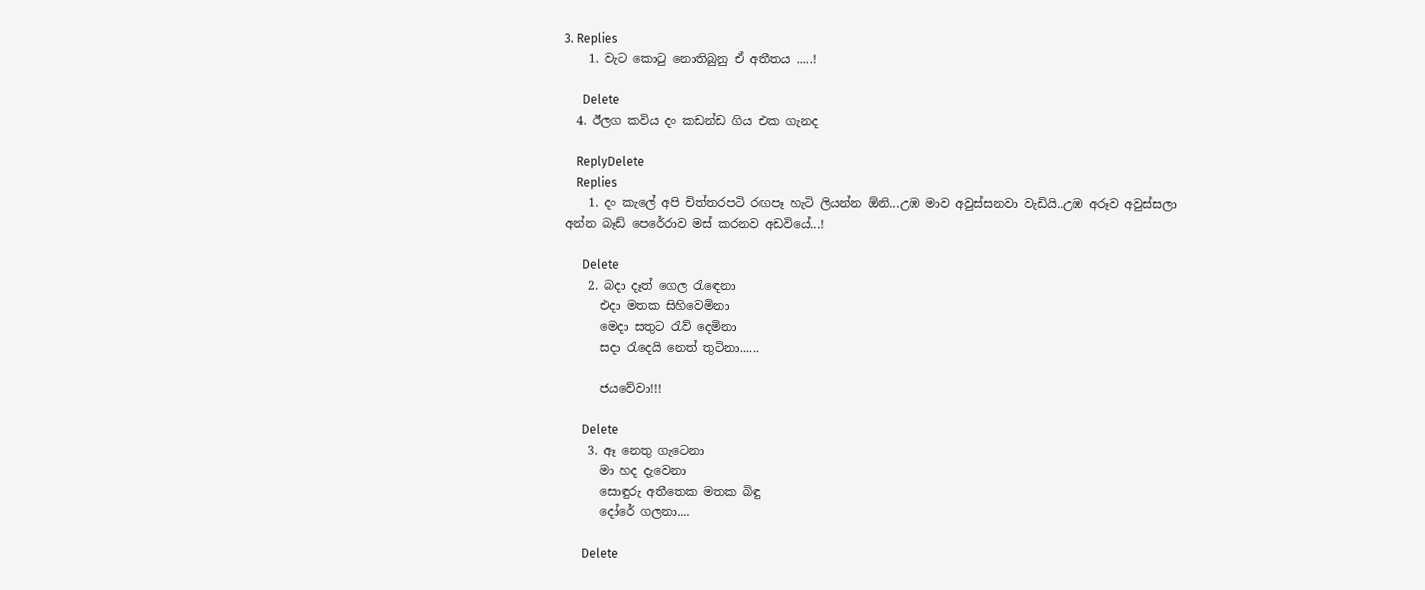3. Replies
    1. වැට කොටු නොතිබුනු ඒ අතීතය .....!

      Delete
  4. ඊලග කවිය දං කඩන්ඩ ගිය එක ගැනද

    ReplyDelete
    Replies
    1. දං කැලේ අපි චිත්තරපටි රඟපෑ හැටි ලියන්න ඕනි...උඹ මාව අවුස්සනවා වැඩියි..උඹ අරූව අවුස්සලා අන්න බෑඩ් පෙරේරාව මස් කරනව අඩවියේ...!

      Delete
    2. බදා දෑත් ගෙල රැඳෙනා
      එදා මතක සිහිවෙමිනා
      මෙදා සතුට රැව් දෙමිනා
      සදා රැදෙයි නෙත් තුටිනා......

      ජයවේවා!!!

      Delete
    3. ඈ නෙතු ගැටෙනා
      මා හද දැවෙනා
      සොඳුරු අතීතෙක මතක බිඳු
      දෝරේ ගලනා....

      Delete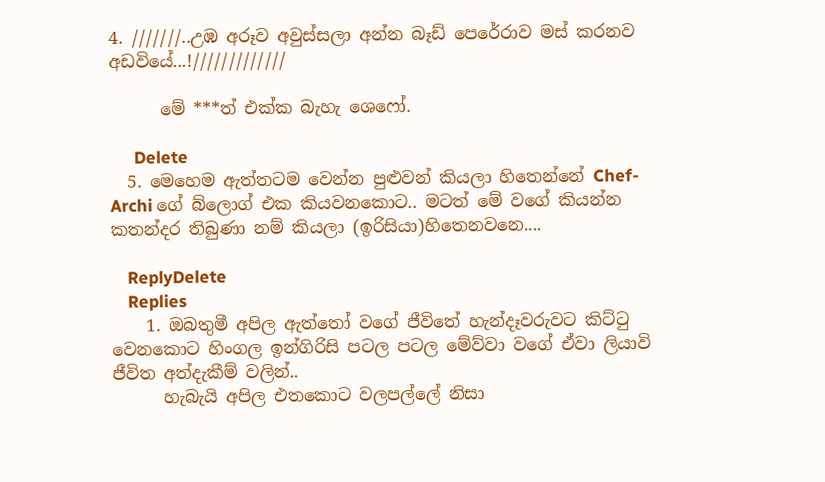4. ///////..උඹ අරූව අවුස්සලා අන්න බෑඩ් පෙරේරාව මස් කරනව අඩවියේ...!/////////////

      මේ ***ත් එක්ක බැහැ ශෙෆෝ.

      Delete
  5. මෙහෙම ඇත්තටම වෙන්න පුළුවන් කියලා හිතෙන්නේ Chef-Archi ගේ බ්ලොග් එක කියවනකොට.. මටත් මේ වගේ කියන්න කතන්දර තිබුණා නම් කියලා (ඉරිසියා)හිතෙනවනෙ....

    ReplyDelete
    Replies
    1. ඔබතුමී අපිල ඇත්තෝ වගේ ජීවිතේ හැන්දෑවරුවට කිට්ටු වෙනකොට හිංගල ඉන්ගිරිසි පටල පටල මේව්වා වගේ ඒවා ලියාවි ජීවිත අත්දැකීම් වලින්..
      හැබැයි අපිල එතකොට වලපල්ලේ නිසා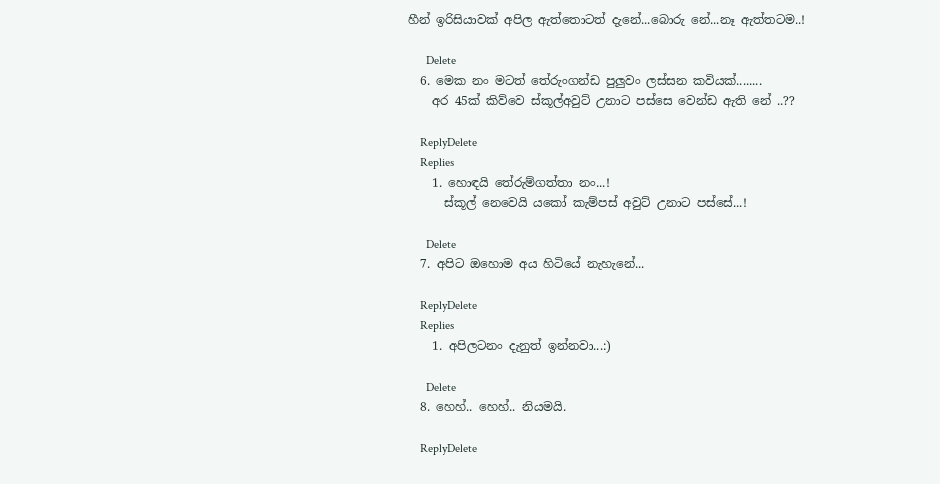හීන් ඉරිසියාවක් අපිල ඇත්තොටත් දැනේ...බොරු නේ...නෑ ඇත්තටම..!

      Delete
  6. මෙක නං මටත් තේරුංගන්ඩ පුලුවං ලස්සන කවියක්........
    අර 45ක් කිව්වෙ ස්කූල්අවුට් උනාට පස්සෙ වෙන්ඩ ඇති නේ ..??

    ReplyDelete
    Replies
    1. හොඳයි තේරුම්ගත්තා නං...!
      ස්කූල් නෙවෙයි යකෝ කැම්පස් අවුට් උනාට පස්සේ...!

      Delete
  7. අපිට ඔහොම අය හිටියේ නැහැනේ...

    ReplyDelete
    Replies
    1. අපිලටනං දැනුත් ඉන්නවා...:)

      Delete
  8. හෙහ්.. හෙහ්.. නියමයි.

    ReplyDelete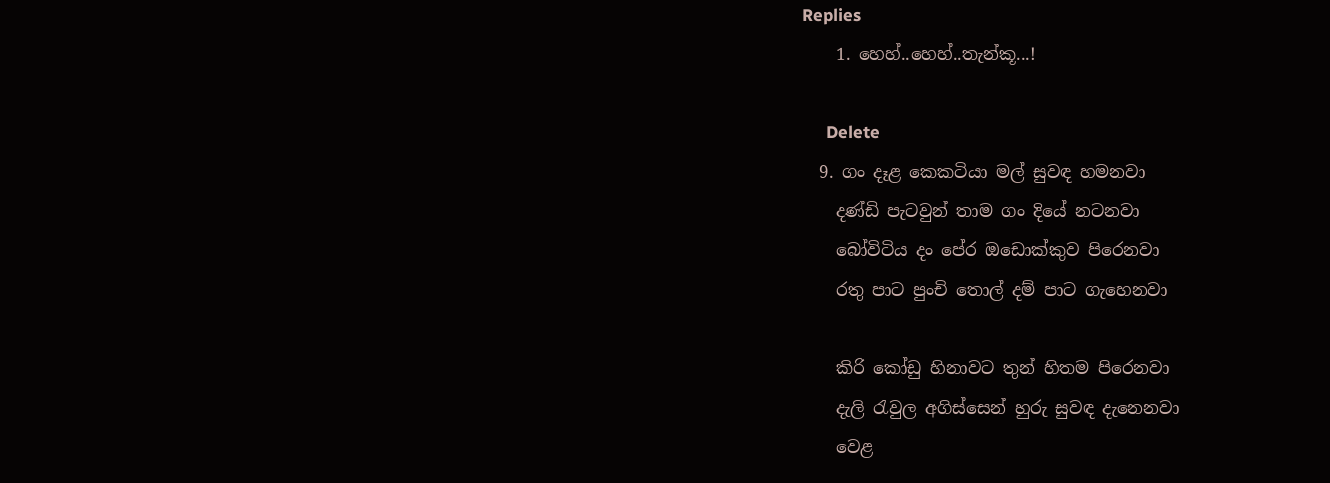Replies
    1. හෙහ්..හෙහ්..තැන්කූ...!

      Delete
  9. ගං දෑළ කෙකටියා මල් සුවඳ හමනවා
    දණ්ඩි පැටවුන් තාම ගං දියේ නටනවා
    බෝවිටිය දං පේර ඔඩොක්කුව පිරෙනවා
    රතු පාට පුංචි තොල් දම් පාට ගැහෙනවා

    කිරි කෝඩු හිනාවට තුන් හිතම පිරෙනවා
    දැලි රැවුල අගිස්සෙන් හුරු සුවඳ දැනෙනවා
    වෙළ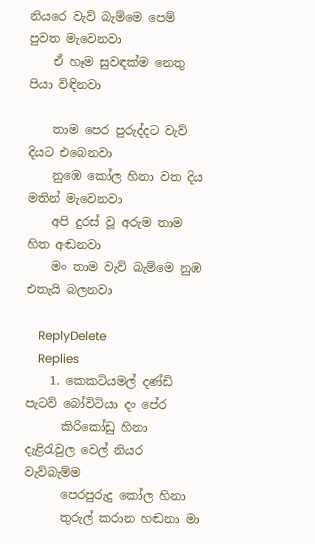නියරෙ වැව් බැම්මෙ පෙම් පුවත මැවෙනවා
    ඒ හෑම සුවඳක්ම නෙතු පියා විඳිනවා

    තාම පෙර පුරුද්දට වැව් දියට එබෙනවා
    නුඹෙ කෝල හිනා වත දිය මතින් මැවෙනවා
    අපි දුරස් වූ අරුම තාම හිත අඬනවා
    මං තාම වැව් බැම්මෙ නුඹ එතැයි බලනවා

    ReplyDelete
    Replies
    1. කෙකටියමල් දණ්ඩි පැටව් බෝවිටියා දං පේර
      කිරිකෝඩු හිනා දැළිරැවුල වෙල් නියර වැව්බැම්ම
      පෙරපුරුදු කෝල හිනා
      තුරුල් කරාන හඬනා මා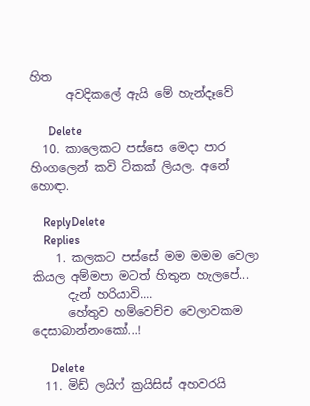හිත
      අවදිකලේ ඇයි මේ හැන්දෑවේ

      Delete
  10. කාලෙකට පස්සෙ මෙදා පාර හිංගලෙන් කවි ටිකක් ලියල. අනේ හොඳා.

    ReplyDelete
    Replies
    1. කලකට පස්සේ මම මමම වෙලා කියල අම්මපා මටත් හිතුන හැලපේ...
      දැන් හරියාවි....
      හේතුව හම්වෙච්ච වෙලාවකම දෙසාබාන්නංකෝ...!

      Delete
  11. මිඩ් ලයිෆ් ක්‍රයිසිස් අහවරයි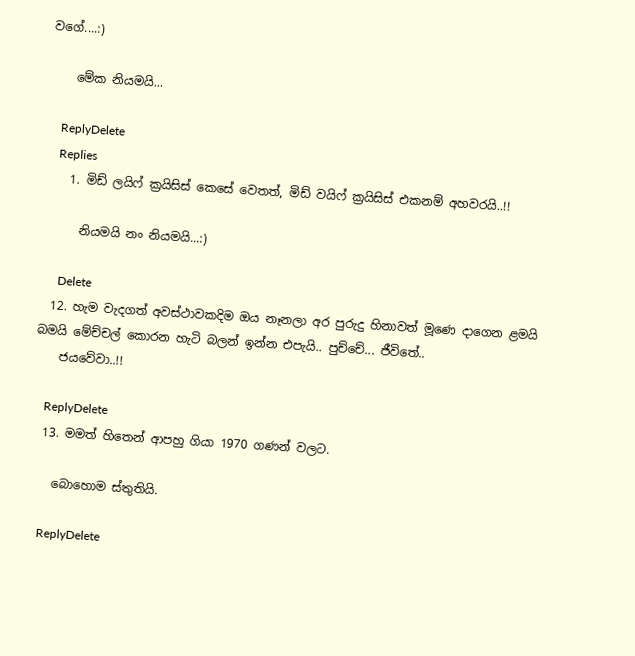වගේ....:)

    මේක නියමයි...

    ReplyDelete
    Replies
    1. මිඩ් ලයිෆ් ක්‍රයිසිස් කෙසේ වෙතත්, මිඩ් වයිෆ් ක්‍රයිසිස් එකනම් අහවරයි..!!

      නියමයි නං නියමයි...:)

      Delete
  12. හැම වැදගත් අවස්ථාවකදිම ඔය නෑනලා අර පුරුදු හිනාවත් මූණෙ දාගෙන ළමයි බමයි මේච්චල් කොරන හැටි බලන් ඉන්න එපැයි.. පුච්චේ... ජීවිතේ..
    ජයවේවා..!!

    ReplyDelete
  13. මමත් හිතෙන් ආපහු ගියා 1970 ගණන් වලට.

    බොහොම ස්තුතියි.

    ReplyDelete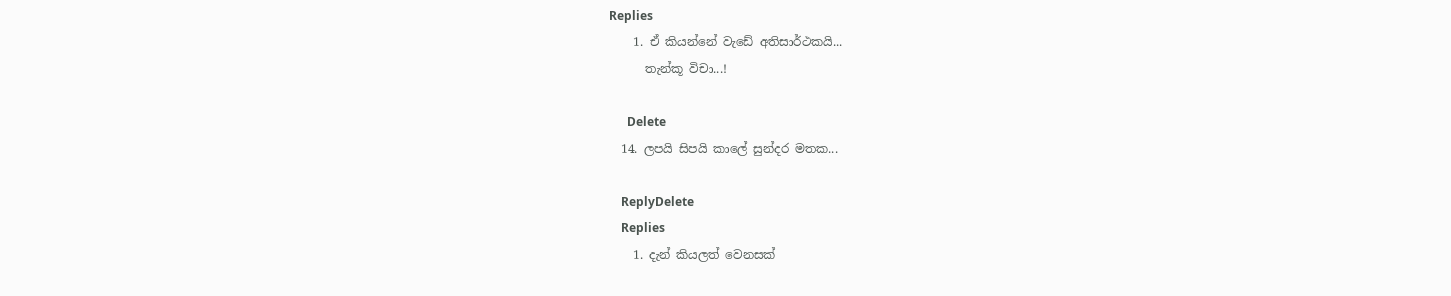Replies
    1. ඒ කියන්නේ වැඩේ අතිසාර්ථකයි...
      තැන්කූ විචා...!

      Delete
  14. ලපයි සිපයි කාලේ සුන්දර මතක...

    ReplyDelete
    Replies
    1. දැන් කියලත් වෙනසක්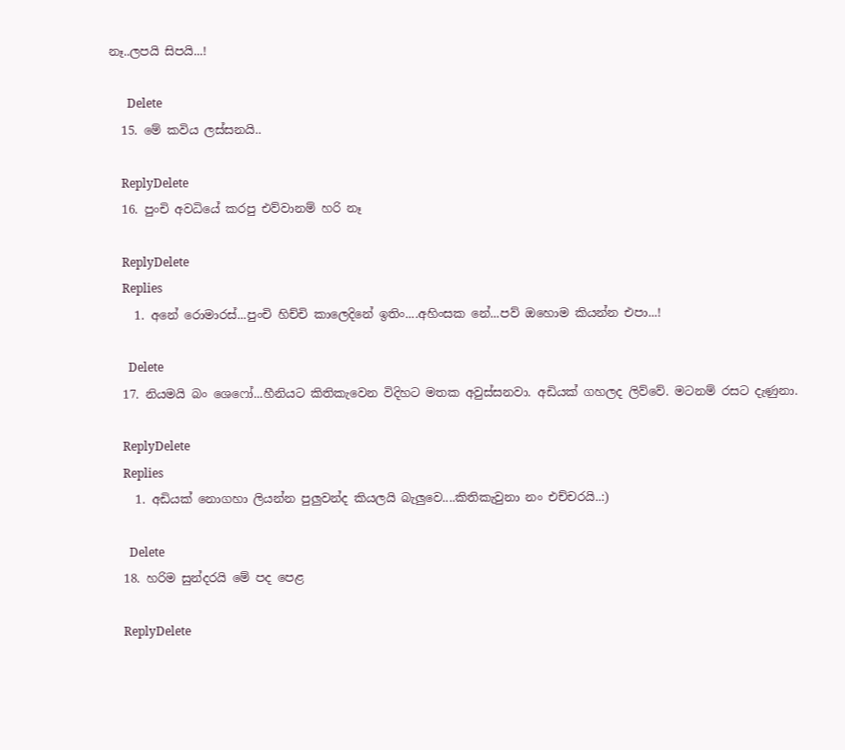නෑ..ලපයි සිපයි...!

      Delete
  15. මේ කවිය ලස්සනයි..

    ReplyDelete
  16. පුංචි අවධියේ කරපු එව්වානම් හරි නෑ

    ReplyDelete
    Replies
    1. අනේ රොමාරස්...පුංචි හිච්චි කාලෙදිනේ ඉතිං....අහිංසක නේ...පව් ඔහොම කියන්න එපා...!

      Delete
  17. නියමයි බං ශෙෆෝ...හීනියට කිතිකැවෙන විදිහට මතක අවුස්සනවා. අඩියක් ගහලද ලිව්වේ. මටනම් රසට දැණුනා.

    ReplyDelete
    Replies
    1. අඩියක් නොගහා ලියන්න පුලුවන්ද කියලයි බැලුවෙ....කිතිකැවුනා නං එච්චරයි..:)

      Delete
  18. හරිම සුන්දරයි මේ පද පෙළ

    ReplyDelete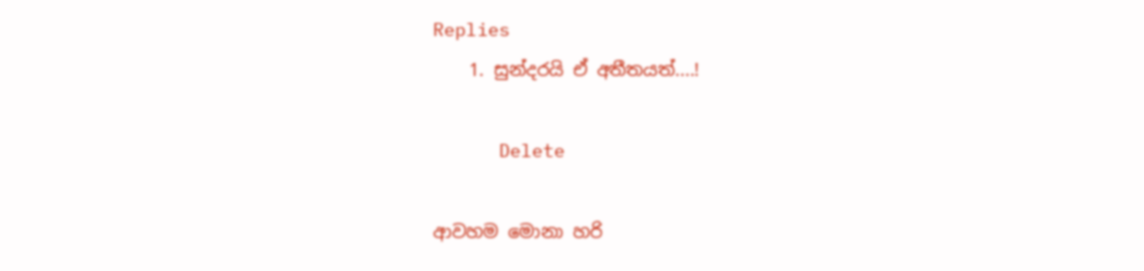Replies
    1. සුන්දරයි ඒ අතීතයත්....!

      Delete

ආවහම මොනා හරි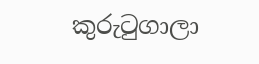කුරුටුගාලා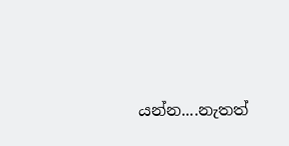යන්න....නැතත්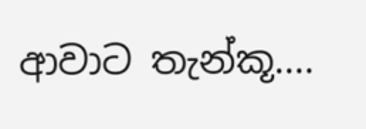ආවාට තැන්කූ....